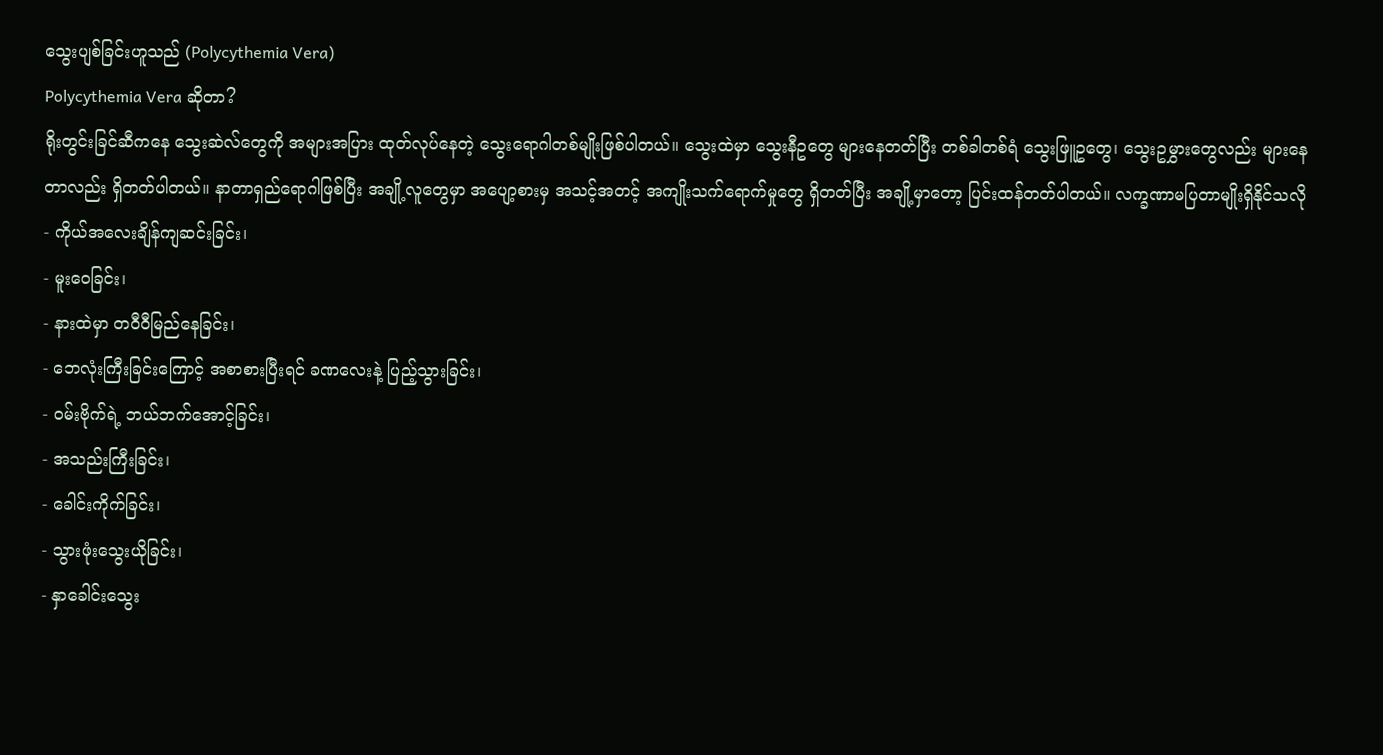သွေးပျစ်ခြင်းဟူသည် (Polycythemia Vera)
Polycythemia Vera ဆိုတာ?
ရိုးတွင်းခြင်ဆီကနေ သွေးဆဲလ်တွေကို အများအပြား ထုတ်လုပ်နေတဲ့ သွေးရောဂါတစ်မျိုးဖြစ်ပါတယ်။ သွေးထဲမှာ သွေးနီဥတွေ များနေတတ်ပြီး တစ်ခါတစ်ရံ သွေးဖြူဥတွေ၊ သွေးဥမွှားတွေလည်း များနေတာလည်း ရှိတတ်ပါတယ်။ နာတာရှည်ရောဂါဖြစ်ပြီး အချို့လူတွေမှာ အပျော့စားမှ အသင့်အတင့် အကျိုးသက်ရောက်မှုတွေ ရှိတတ်ပြီး အချို့မှာတော့ ပြင်းထန်တတ်ပါတယ်။ လက္ခဏာမပြတာမျိုးရှိနိုင်သလို
- ကိုယ်အလေးချိန်ကျဆင်းခြင်း၊
- မူးဝေခြင်း၊
- နားထဲမှာ တဝီဝီမြည်နေခြင်း၊
- ဘေလုံးကြီးခြင်းကြောင့် အစာစားပြီးရင် ခဏလေးနဲ့ ပြည့်သွားခြင်း၊
- ဝမ်းဗိုက်ရဲ့ ဘယ်ဘက်အောင့်ခြင်း၊
- အသည်းကြီးခြင်း၊
- ခေါင်းကိုက်ခြင်း၊
- သွားဖုံးသွေးယိုခြင်း၊
- နှာခေါင်းသွေး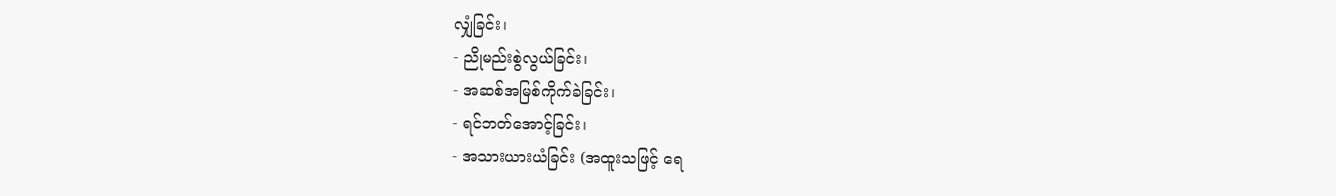လျှံခြင်း၊
- ညိုမည်းစွဲလွယ်ခြင်း၊
- အဆစ်အမြစ်ကိုက်ခဲခြင်း၊
- ရင်ဘတ်အောင့်ခြင်း၊
- အသားယားယံခြင်း (အထူးသဖြင့် ရေ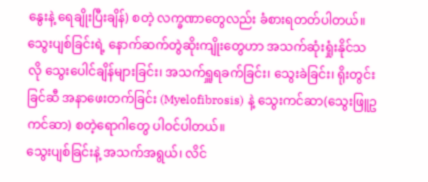နွေးနဲ့ ရေချိုးပြီးချိန်) စတဲ့ လက္ခဏာတွေလည်း ခံစားရတတ်ပါတယ်။
သွေးပျစ်ခြင်းရဲ့ နောက်ဆက်တွဲဆိုးကျိုးတွေဟာ အသက်ဆုံးရှုံးနိုင်သလို သွေးပေါင်ချိန်များခြင်း၊ အသက်ရှူရခက်ခြင်း၊ သွေးခဲခြင်း၊ ရိုးတွင်းခြင်ဆီ အနာဖေးတက်ခြင်း (Myelofibrosis) နဲ့ သွေးကင်ဆာ(သွေးဖြူဥကင်ဆာ) စတဲ့ရောဂါတွေ ပါဝင်ပါတယ်။
သွေးပျစ်ခြင်းနဲ့ အသက်အရွယ်၊ လိင်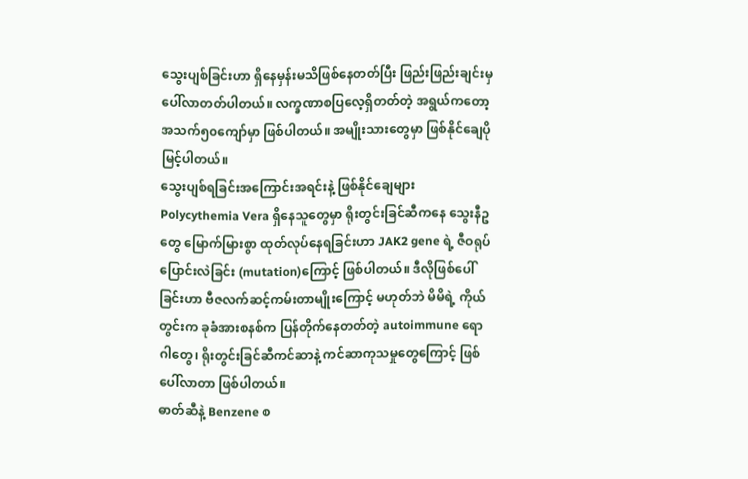သွေးပျစ်ခြင်းဟာ ရှိနေမှန်းမသိဖြစ်နေတတ်ပြီး ဖြည်းဖြည်းချင်းမှ ပေါ်လာတတ်ပါတယ်။ လက္ခဏာစပြလေ့ရှိတတ်တဲ့ အရွယ်ကတော့ အသက်၅၀ကျော်မှာ ဖြစ်ပါတယ်။ အမျိုးသားတွေမှာ ဖြစ်နိုင်ချေပိုမြင့်ပါတယ်။
သွေးပျစ်ရခြင်းအကြောင်းအရင်းနဲ့ ဖြစ်နိုင်ချေများ
Polycythemia Vera ရှိနေသူတွေမှာ ရိုးတွင်းခြင်ဆီကနေ သွေးနီဥတွေ မြောက်မြားစွာ ထုတ်လုပ်နေရခြင်းဟာ JAK2 gene ရဲ့ ဇီဝရုပ်ပြောင်းလဲခြင်း (mutation)ကြောင့် ဖြစ်ပါတယ်။ ဒီလိုဖြစ်ပေါ်ခြင်းဟာ ဗီဇလက်ဆင့်ကမ်းတာမျိုးကြောင့် မဟုတ်ဘဲ မိမိရဲ့ ကိုယ်တွင်းက ခုခံအားစနစ်က ပြန်တိုက်နေတတ်တဲ့ autoimmune ရောဂါတွေ၊ ရိုးတွင်းခြင်ဆီကင်ဆာနဲ့ ကင်ဆာကုသမှုတွေကြောင့် ဖြစ်ပေါ်လာတာ ဖြစ်ပါတယ်။
ဓာတ်ဆီနဲ့ Benzene စ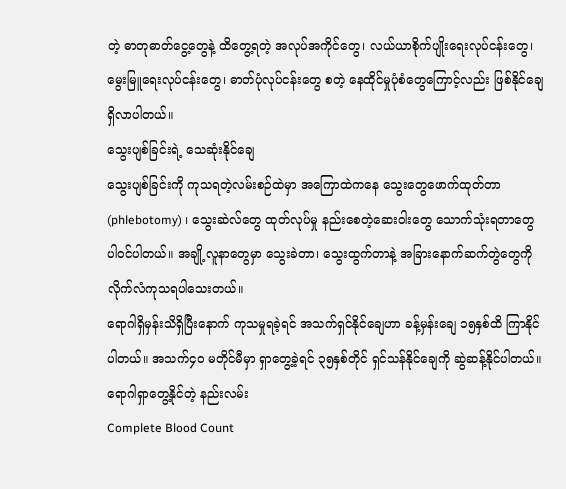တဲ့ ဓာတုဓာတ်ငွေ့တွေနဲ့ ထိတွေ့ရတဲ့ အလုပ်အကိုင်တွေ၊ လယ်ယာစိုက်ပျိုးရေးလုပ်ငန်းတွေ၊ မွေးမြူရေးလုပ်ငန်းတွေ၊ ဓာတ်ပုံလုပ်ငန်းတွေ စတဲ့ နေထိုင်မှုပုံစံတွေကြောင့်လည်း ဖြစ်နိုင်ချေရှိလာပါတယ်။
သွေးပျစ်ခြင်းရဲ့ သေဆုံးနိုင်ချေ
သွေးပျစ်ခြင်းကို ကုသရတဲ့လမ်းစဉ်ထဲမှာ အကြောထဲကနေ သွေးတွေဖောက်ထုတ်တာ (phlebotomy) ၊ သွေးဆဲလ်တွေ ထုတ်လုပ်မှု နည်းစေတဲ့ဆေးဝါးတွေ သောက်သုံးရတာတွေ ပါဝင်ပါတယ်။ အချို့လူနာတွေမှာ သွေးခဲတာ၊ သွေးထွက်တာနဲ့ အခြားနောက်ဆက်တွဲတွေကို လိုက်လံကုသရပါသေးတယ်။
ရောဂါရှိမှန်းသိရှိပြီးနောက် ကုသမှုရခဲ့ရင် အသက်ရှင်နိုင်ချေဟာ ခန့်မှန်းချေ ၁၅နှစ်ထိ ကြာနိုင်ပါတယ်။ အသက်၄၀ မတိုင်မီမှာ ရှာတွေ့ခဲ့ရင် ၃၅နှစ်တိုင် ရှင်သန်နိုင်ချေကို ဆွဲဆန့်နိုင်ပါတယ်။
ရောဂါရှာတွေ့နိုင်တဲ့ နည်းလမ်း
Complete Blood Count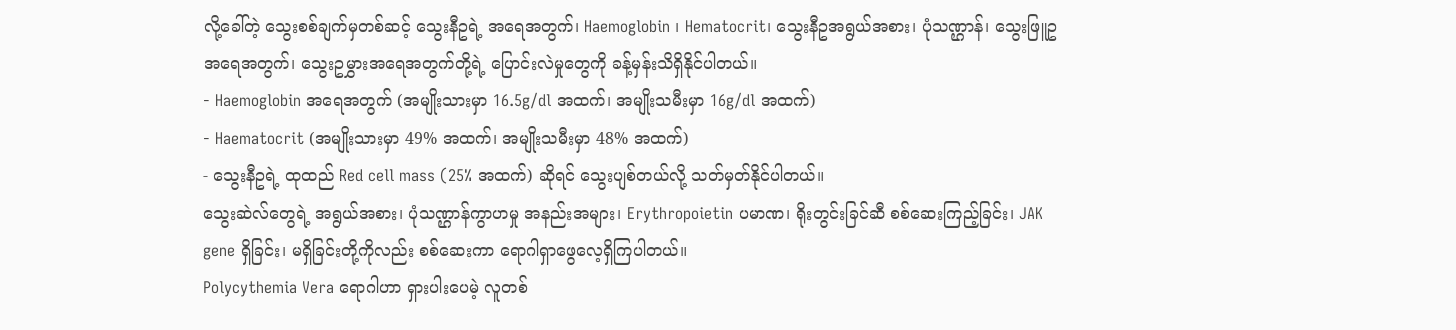လို့ခေါ်တဲ့ သွေးစစ်ချက်မှတစ်ဆင့် သွေးနီဥရဲ့ အရေအတွက်၊ Haemoglobin ၊ Hematocrit၊ သွေးနီဥအရွယ်အစား၊ ပုံသဏ္ဌာန်၊ သွေးဖြူဥ အရေအတွက်၊ သွေးဥမွှားအရေအတွက်တို့ရဲ့ ပြောင်းလဲမှုတွေကို ခန့်မှန်းသိရှိနိုင်ပါတယ်။
- Haemoglobin အရေအတွက် (အမျိုးသားမှာ 16.5g/dl အထက်၊ အမျိုးသမီးမှာ 16g/dl အထက်)
- Haematocrit (အမျိုးသားမှာ 49% အထက်၊ အမျိုးသမီးမှာ 48% အထက်)
- သွေးနီဥရဲ့ ထုထည် Red cell mass (25% အထက်) ဆိုရင် သွေးပျစ်တယ်လို့ သတ်မှတ်နိုင်ပါတယ်။
သွေးဆဲလ်တွေရဲ့ အရွယ်အစား၊ ပုံသဏ္ဌာန်ကွာဟမှု အနည်းအများ၊ Erythropoietin ပမာဏ၊ ရိုးတွင်းခြင်ဆီ စစ်ဆေးကြည့်ခြင်း၊ JAK gene ရှိခြင်း၊ မရှိခြင်းတို့ကိုလည်း စစ်ဆေးကာ ရောဂါရှာဖွေလေ့ရှိကြပါတယ်။
Polycythemia Vera ရောဂါဟာ ရှားပါးပေမဲ့ လူတစ်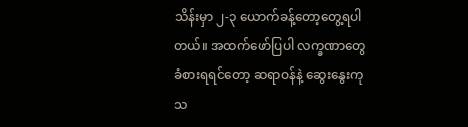သိန်းမှာ ၂-၃ ယောက်ခန့်တော့တွေ့ရပါတယ်။ အထက်ဖော်ပြပါ လက္ခဏာတွေ ခံစားရရင်တော့ ဆရာဝန်နဲ့ ဆွေးနွေးကုသ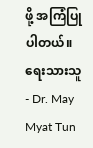ဖို့ အကြံပြုပါတယ်။
ရေးသားသူ - Dr. May Myat Tun